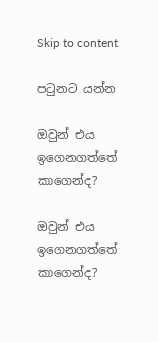Skip to content

පටුනට යන්න

ඔවුන් එය ඉගෙනගත්තේ කාගෙන්ද?

ඔවුන් එය ඉගෙනගත්තේ කාගෙන්ද?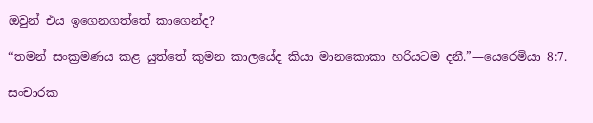ඔවුන් එය ඉගෙනගත්තේ කාගෙන්ද?

“තමන් සංක්‍රමණය කළ යුත්තේ කුමන කාලයේද කියා මානකොකා හරියටම දනී.”—යෙරෙමියා 8:7.

සංචාරක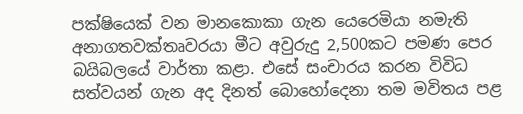පක්ෂියෙක් වන මානකොකා ගැන යෙරෙමියා නමැති අනාගතවක්තෘවරයා මීට අවුරුදු 2,500කට පමණ පෙර බයිබලයේ වාර්තා කළා. එසේ සංචාරය කරන විවිධ සත්වයන් ගැන අද දිනත් බොහෝදෙනා තම මවිතය පළ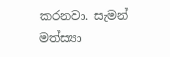කරනවා. සැමන් මත්ස්‍යා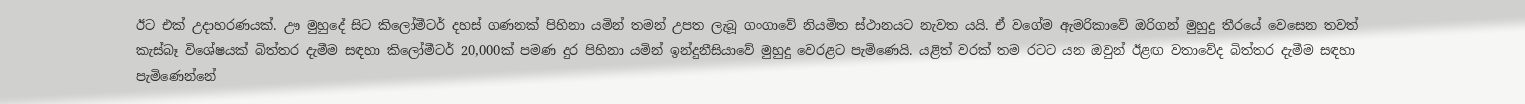ඊට එක් උදාහරණයක්. ඌ මුහුදේ සිට කිලෝමීටර් දහස් ගණනක් පිහිනා යමින් තමන් උපත ලැබූ ගංගාවේ නියමිත ස්ථානයට නැවත යයි. ඒ වගේම ඇමරිකාවේ ඔරිගන් මුහුදු තීරයේ වෙසෙන තවත් කැස්බෑ විශේෂයක් බිත්තර දැමීම සඳහා කිලෝමීටර් 20,000ක් පමණ දුර පිහිනා යමින් ඉන්දුනීසියාවේ මුහුදු වෙරළට පැමිණෙයි. යළිත් වරක් තම රටට යන ඔවුන් ඊළඟ වතාවේද බිත්තර දැමීම සඳහා පැමිණෙන්නේ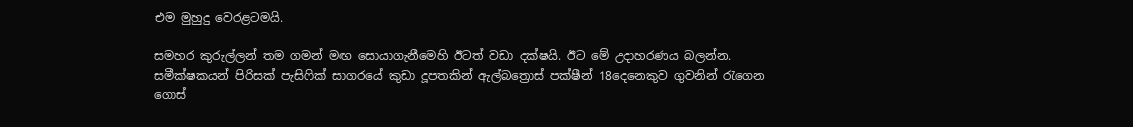එම මුහුදු වෙරළටමයි.

සමහර කුරුල්ලන් තම ගමන් මඟ සොයාගැනීමෙහි ඊටත් වඩා දක්ෂයි. ඊට මේ උදාහරණය බලන්න. සමීක්ෂකයන් පිරිසක් පැසිෆික් සාගරයේ කුඩා දූපතකින් ඇල්බත්‍රොස් පක්ෂීන් 18දෙනෙකුව ගුවනින් රැගෙන ගොස්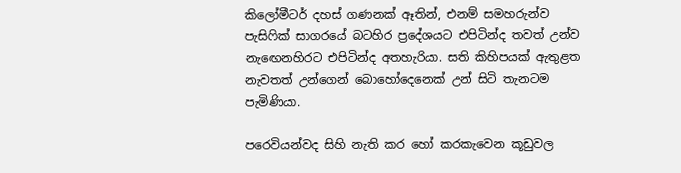කිලෝමීටර් දහස් ගණනක් ඈතින්, එනම් සමහරුන්ව පැසිෆික් සාගරයේ බටහිර ප්‍රදේශයට එපිටින්ද තවත් උන්ව නැඟෙනහිරට එපිටින්ද අතහැරියා. සති කිහිපයක් ඇතුළත නැවතත් උන්ගෙන් බොහෝදෙනෙක් උන් සිටි තැනටම පැමිණියා.

පරෙවියන්වද සිහි නැති කර හෝ කරකැවෙන කූඩුවල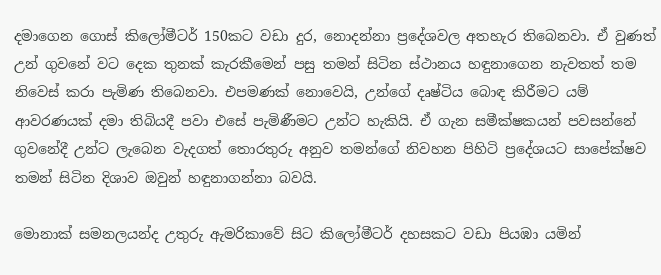දමාගෙන ගොස් කිලෝමීටර් 150කට වඩා දුර, නොදන්නා ප්‍රදේශවල අතහැර තිබෙනවා. ඒ වුණත් උන් ගුවනේ වට දෙක තුනක් කැරකීමෙන් පසු තමන් සිටින ස්ථානය හඳුනාගෙන නැවතත් තම නිවෙස් කරා පැමිණ තිබෙනවා. එපමණක් නොවෙයි, උන්ගේ දෘෂ්ටිය බොඳ කිරීමට යම් ආවරණයක් දමා තිබියදී පවා එසේ පැමිණීමට උන්ට හැකියි. ඒ ගැන සමීක්ෂකයන් පවසන්නේ ගුවනේදී උන්ට ලැබෙන වැදගත් තොරතුරු අනුව තමන්ගේ නිවහන පිහිටි ප්‍රදේශයට සාපේක්ෂව තමන් සිටින දිශාව ඔවුන් හඳුනාගන්නා බවයි.

මොනාක් සමනලයන්ද උතුරු ඇමරිකාවේ සිට කිලෝමීටර් දහසකට වඩා පියඹා යමින්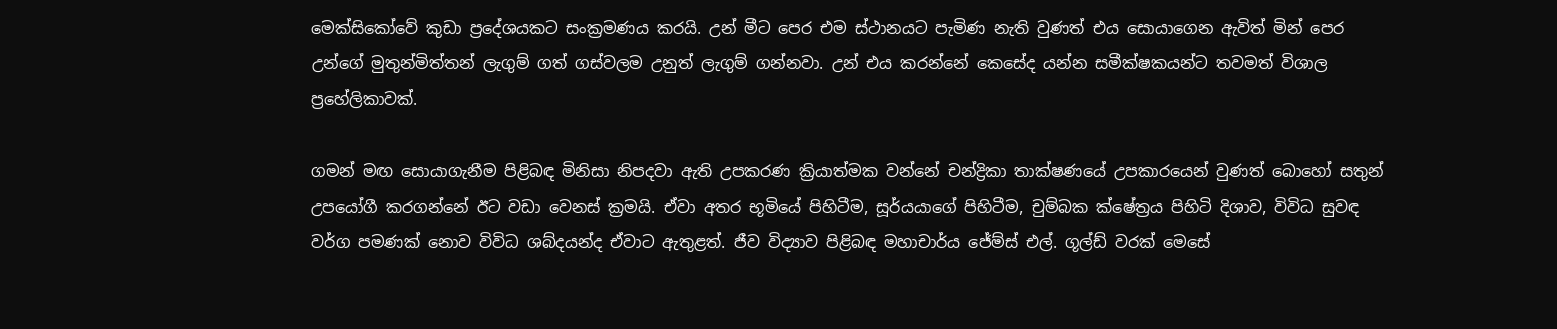මෙක්සිකෝවේ කුඩා ප්‍රදේශයකට සංක්‍රමණය කරයි. උන් මීට පෙර එම ස්ථානයට පැමිණ නැති වුණත් එය සොයාගෙන ඇවිත් මින් පෙර උන්ගේ මුතුන්මිත්තන් ලැගුම් ගත් ගස්වලම උනුත් ලැගුම් ගන්නවා. උන් එය කරන්නේ කෙසේද යන්න සමීක්ෂකයන්ට තවමත් විශාල ප්‍රහේලිකාවක්.

ගමන් මඟ සොයාගැනීම පිළිබඳ මිනිසා නිපදවා ඇති උපකරණ ක්‍රියාත්මක වන්නේ චන්ද්‍රිකා තාක්ෂණයේ උපකාරයෙන් වුණත් බොහෝ සතුන් උපයෝගී කරගන්නේ ඊට වඩා වෙනස් ක්‍රමයි. ඒවා අතර භූමියේ පිහිටීම, සූර්යයාගේ පිහිටීම, චුම්බක ක්ෂේත්‍රය පිහිටි දිශාව, විවිධ සුවඳ වර්ග පමණක් නොව විවිධ ශබ්දයන්ද ඒවාට ඇතුළත්. ජීව විද්‍යාව පිළිබඳ මහාචාර්ය ජේම්ස් එල්. ගූල්ඩ් වරක් මෙසේ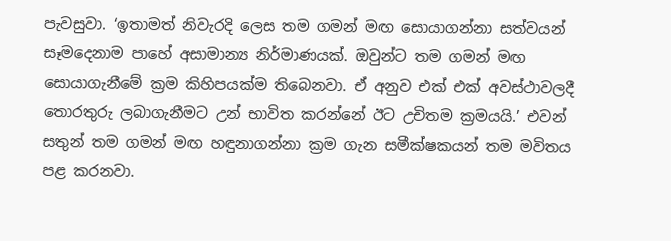පැවසුවා. ‘ඉතාමත් නිවැරදි ලෙස තම ගමන් මඟ සොයාගන්නා සත්වයන් සෑමදෙනාම පාහේ අසාමාන්‍ය නිර්මාණයක්. ඔවුන්ට තම ගමන් මඟ සොයාගැනීමේ ක්‍රම කිහිපයක්ම තිබෙනවා. ඒ අනුව එක් එක් අවස්ථාවලදී තොරතුරු ලබාගැනීමට උන් භාවිත කරන්නේ ඊට උචිතම ක්‍රමයයි.’ එවන් සතුන් තම ගමන් මඟ හඳුනාගන්නා ක්‍රම ගැන සමීක්ෂකයන් තම මවිතය පළ කරනවා.